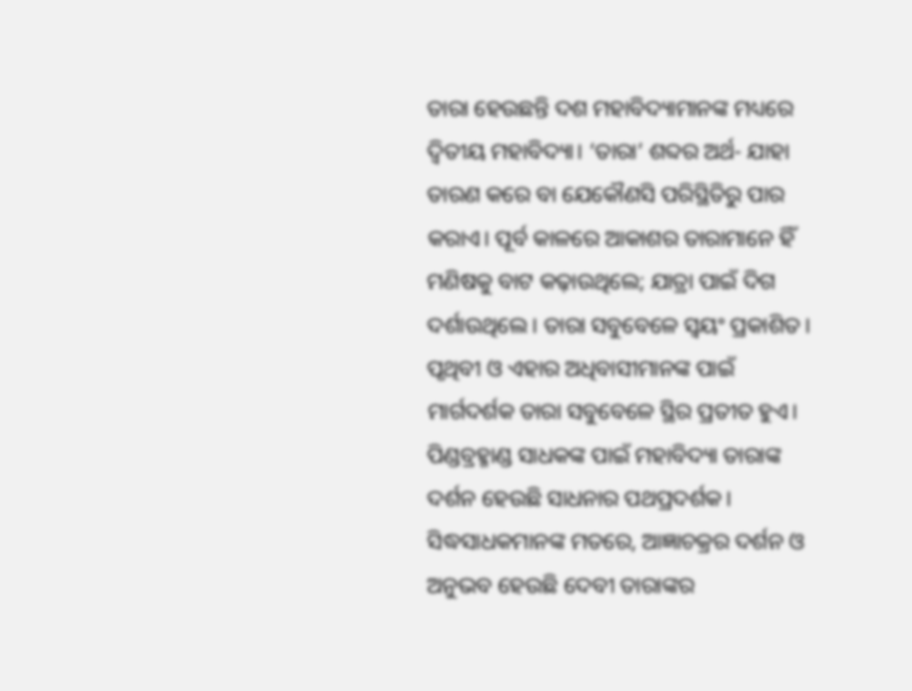ତାରା ହେଉଛନ୍ତି ଦଶ ମହାବିଦ୍ୟାମାନଙ୍କ ମଧ୍ୟରେ ଦ୍ୱିତୀୟ ମହାବିଦ୍ୟା। ‘ତାରା’ ଶବ୍ଦର ଅର୍ଥ- ଯାହା ତାରଣ କରେ ବା ଯେକୌଣସି ପରିସ୍ଥିତିରୁ ପାର କରାଏ। ପୂର୍ବ କାଳରେ ଆକାଶର ତାରାମାନେ ହିଁ ମଣିଷକୁ ବାଟ କଢ଼ାଉଥିଲେ; ଯାତ୍ରା ପାଇଁ ଦିଗ ଦର୍ଶାଉଥିଲେ। ତାରା ସବୁବେଳେ ସ୍ୱୟଂ ପ୍ରକାଶିତ। ପୃଥିବୀ ଓ ଏହାର ଅଧିବାସୀମାନଙ୍କ ପାଇଁ ମାର୍ଗଦର୍ଶକ ତାରା ସବୁବେଳେ ସ୍ଥିର ପ୍ରତୀତ ହୁଏ। ପିଣ୍ଡବ୍ରହ୍ମାଣ୍ଡ ସାଧକଙ୍କ ପାଇଁ ମହାବିଦ୍ୟା ତାରାଙ୍କ ଦର୍ଶନ ହେଉଛି ସାଧନାର ପଥପ୍ରଦର୍ଶକ। ସିଦ୍ଧସାଧକମାନଙ୍କ ମତରେ, ଆଜ୍ଞାଚକ୍ରର ଦର୍ଶନ ଓ ଅନୁଭବ ହେଉଛି ଦେବୀ ତାରାଙ୍କର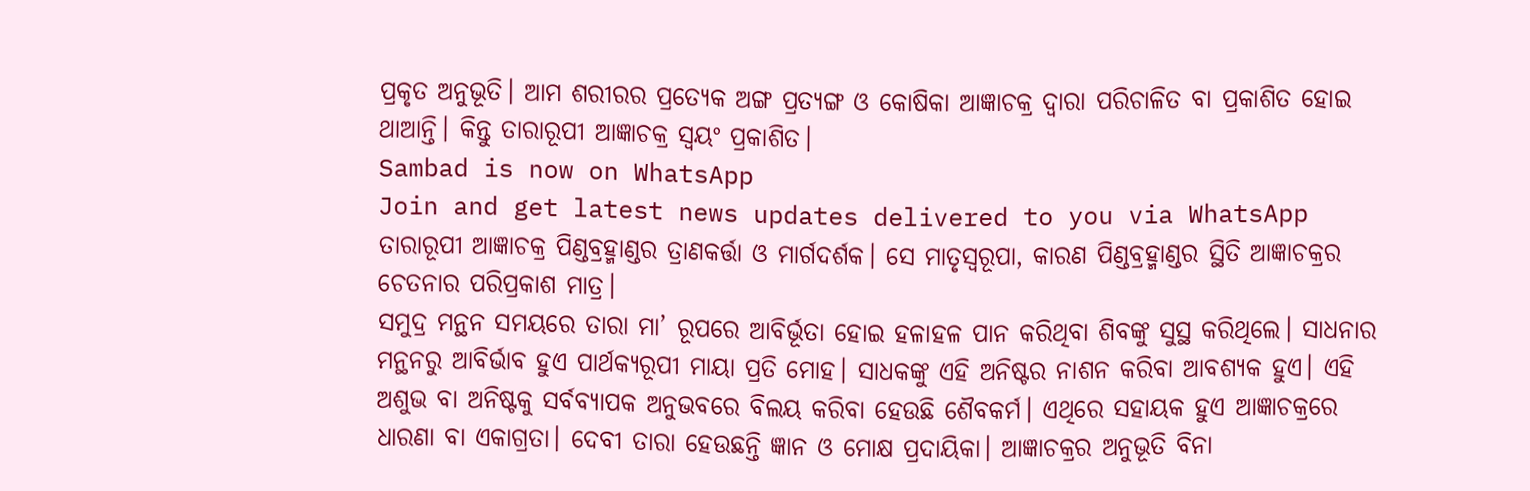ପ୍ରକୃତ ଅନୁଭୂତି। ଆମ ଶରୀରର ପ୍ରତ୍ୟେକ ଅଙ୍ଗ ପ୍ରତ୍ୟଙ୍ଗ ଓ କୋଷିକା ଆଜ୍ଞାଚକ୍ର ଦ୍ୱାରା ପରିଚାଳିତ ବା ପ୍ରକାଶିତ ହୋଇ ଥାଆନ୍ତି। କିନ୍ତୁ ତାରାରୂପୀ ଆଜ୍ଞାଚକ୍ର ସ୍ୱୟଂ ପ୍ରକାଶିତ।
Sambad is now on WhatsApp
Join and get latest news updates delivered to you via WhatsApp
ତାରାରୂପୀ ଆଜ୍ଞାଚକ୍ର ପିଣ୍ଡବ୍ରହ୍ମାଣ୍ଡର ତ୍ରାଣକର୍ତ୍ତା ଓ ମାର୍ଗଦର୍ଶକ। ସେ ମାତୃସ୍ୱରୂପା, କାରଣ ପିଣ୍ଡବ୍ରହ୍ମାଣ୍ଡର ସ୍ଥିତି ଆଜ୍ଞାଚକ୍ରର ଚେତନାର ପରିପ୍ରକାଶ ମାତ୍ର।
ସମୁଦ୍ର ମନ୍ଥନ ସମୟରେ ତାରା ମା’ ରୂପରେ ଆବିର୍ଭୂତା ହୋଇ ହଳାହଳ ପାନ କରିଥିବା ଶିବଙ୍କୁ ସୁସ୍ଥ କରିଥିଲେ। ସାଧନାର ମନ୍ଥନରୁ ଆବିର୍ଭାବ ହୁଏ ପାର୍ଥକ୍ୟରୂପୀ ମାୟା ପ୍ରତି ମୋହ। ସାଧକଙ୍କୁ ଏହି ଅନିଷ୍ଟର ନାଶନ କରିବା ଆବଶ୍ୟକ ହୁଏ। ଏହି ଅଶୁଭ ବା ଅନିଷ୍ଟକୁ ସର୍ବବ୍ୟାପକ ଅନୁଭବରେ ବିଲୟ କରିବା ହେଉଛି ଶୈବକର୍ମ। ଏଥିରେ ସହାୟକ ହୁଏ ଆଜ୍ଞାଚକ୍ରରେ ଧାରଣା ବା ଏକାଗ୍ରତା। ଦେବୀ ତାରା ହେଉଛନ୍ତି ଜ୍ଞାନ ଓ ମୋକ୍ଷ ପ୍ରଦାୟିକା। ଆଜ୍ଞାଚକ୍ରର ଅନୁଭୂତି ବିନା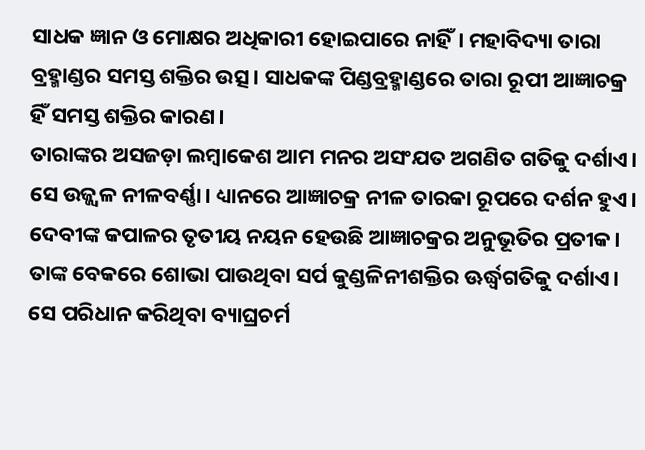ସାଧକ ଜ୍ଞାନ ଓ ମୋକ୍ଷର ଅଧିକାରୀ ହୋଇପାରେ ନାହିଁ। ମହାବିଦ୍ୟା ତାରା ବ୍ରହ୍ମାଣ୍ଡର ସମସ୍ତ ଶକ୍ତିର ଉତ୍ସ। ସାଧକଙ୍କ ପିଣ୍ଡବ୍ରହ୍ମାଣ୍ଡରେ ତାରା ରୂପୀ ଆଜ୍ଞାଚକ୍ର ହିଁ ସମସ୍ତ ଶକ୍ତିର କାରଣ।
ତାରାଙ୍କର ଅସଜଡ଼ା ଲମ୍ବାକେଶ ଆମ ମନର ଅସଂଯତ ଅଗଣିତ ଗତିକୁ ଦର୍ଶାଏ। ସେ ଉଜ୍ଜ୍ୱଳ ନୀଳବର୍ଣ୍ଣା। ଧ୍ୟାନରେ ଆଜ୍ଞାଚକ୍ର ନୀଳ ତାରକା ରୂପରେ ଦର୍ଶନ ହୁଏ। ଦେବୀଙ୍କ କପାଳର ତୃତୀୟ ନୟନ ହେଉଛି ଆଜ୍ଞାଚକ୍ରର ଅନୁଭୂତିର ପ୍ରତୀକ। ତାଙ୍କ ବେକରେ ଶୋଭା ପାଉଥିବା ସର୍ପ କୁଣ୍ଡଳିନୀଶକ୍ତିର ଊର୍ଦ୍ଧ୍ୱଗତିକୁ ଦର୍ଶାଏ। ସେ ପରିଧାନ କରିଥିବା ବ୍ୟାଘ୍ରଚର୍ମ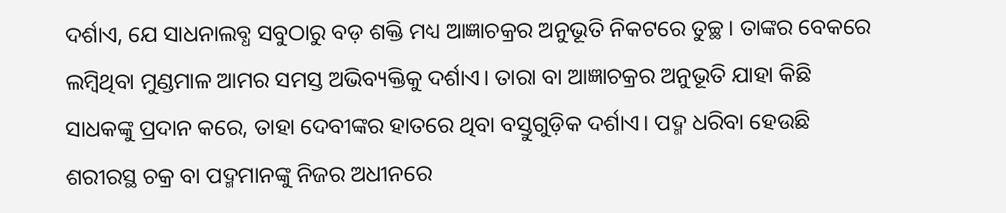ଦର୍ଶାଏ, ଯେ ସାଧନାଲବ୍ଧ ସବୁଠାରୁ ବଡ଼ ଶକ୍ତି ମଧ୍ୟ ଆଜ୍ଞାଚକ୍ରର ଅନୁଭୂତି ନିକଟରେ ତୁଚ୍ଛ। ତାଙ୍କର ବେକରେ ଲମ୍ବିଥିବା ମୁଣ୍ଡମାଳ ଆମର ସମସ୍ତ ଅଭିବ୍ୟକ୍ତିକୁ ଦର୍ଶାଏ। ତାରା ବା ଆଜ୍ଞାଚକ୍ରର ଅନୁଭୂତି ଯାହା କିଛି ସାଧକଙ୍କୁ ପ୍ରଦାନ କରେ, ତାହା ଦେବୀଙ୍କର ହାତରେ ଥିବା ବସ୍ତୁଗୁଡ଼ିକ ଦର୍ଶାଏ। ପଦ୍ମ ଧରିବା ହେଉଛି ଶରୀରସ୍ଥ ଚକ୍ର ବା ପଦ୍ମମାନଙ୍କୁ ନିଜର ଅଧୀନରେ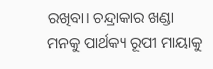ରଖିବା। ଚନ୍ଦ୍ରାକାର ଖଣ୍ଡା ମନକୁ ପାର୍ଥକ୍ୟ ରୂପୀ ମାୟାକୁ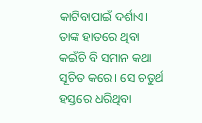କାଟିବାପାଇଁ ଦର୍ଶାଏ। ତାଙ୍କ ହାତରେ ଥିବା କଇଁଚି ବି ସମାନ କଥା ସୂଚିତ କରେ। ସେ ଚତୁର୍ଥ ହସ୍ତରେ ଧରିଥିବା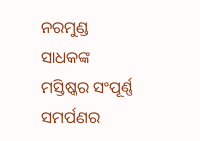ନରମୁଣ୍ଡ ସାଧକଙ୍କ ମସ୍ତିଷ୍କର ସଂପୂର୍ଣ୍ଣ ସମର୍ପଣର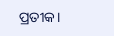ପ୍ରତୀକ।